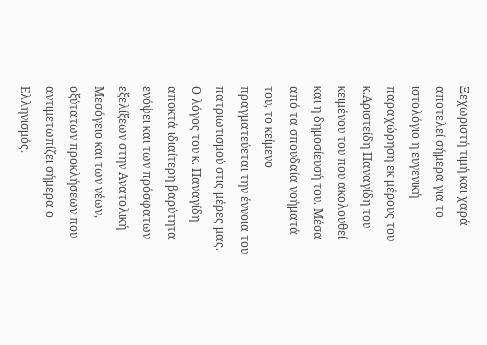Ξεχωριστή τιμή και χαρά αποτελεί σήμερα για το ιστολόγιο η ευγενική παραχώρηση εκ μέρους του κ.Αριστείδη Παναγίδη του κειμένου του που ακολουθεί και η δημοσίευσή του. Μέσα από τα σπουδαία νοήματά του, το κείμενο πραγματεύεται την έννοια του πατριωτισμού στις μέρες μας. Ο λόγος του κ. Παναγίδη αποκτά ιδιαίτερη βαρύτητα ενόψει και των πρόσφατων εξελίξεων στην Ανατολική Μεσόγειο και των νέων, οξύτατων προκλήσεων που αντιμετωπίζει σήμερα ο Ελληνισμός.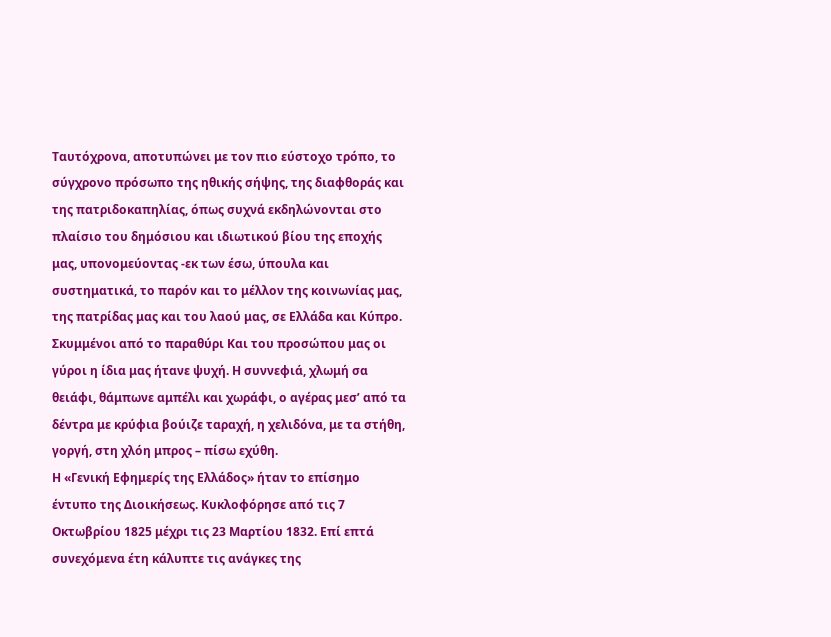Ταυτόχρονα, αποτυπώνει με τον πιο εύστοχο τρόπο, το σύγχρονο πρόσωπο της ηθικής σήψης, της διαφθοράς και της πατριδοκαπηλίας, όπως συχνά εκδηλώνονται στο πλαίσιο του δημόσιου και ιδιωτικού βίου της εποχής μας, υπονομεύοντας -εκ των έσω, ύπουλα και συστηματικά, το παρόν και το μέλλον της κοινωνίας μας, της πατρίδας μας και του λαού μας, σε Ελλάδα και Κύπρο.
Σκυμμένοι από το παραθύρι Και του προσώπου μας οι γύροι η ίδια μας ήτανε ψυχή. Η συννεφιά, χλωμή σα θειάφι, θάμπωνε αμπέλι και χωράφι, ο αγέρας μεσ’ από τα δέντρα με κρύφια βούιζε ταραχή, η χελιδόνα, με τα στήθη, γοργή, στη χλόη μπρος – πίσω εχύθη.
Η «Γενική Εφημερίς της Ελλάδος» ήταν το επίσημο έντυπο της Διοικήσεως. Κυκλοφόρησε από τις 7 Οκτωβρίου 1825 μέχρι τις 23 Μαρτίου 1832. Επί επτά συνεχόμενα έτη κάλυπτε τις ανάγκες της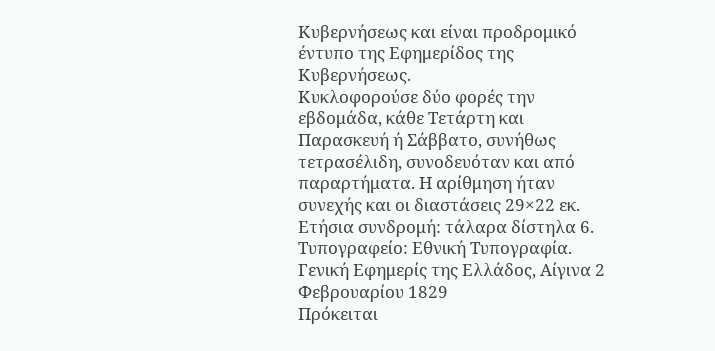Κυβερνήσεως και είναι προδρομικό έντυπο της Εφημερίδος της Κυβερνήσεως.
Κυκλοφορούσε δύο φορές την εβδομάδα, κάθε Τετάρτη και Παρασκευή ή Σάββατο, συνήθως τετρασέλιδη, συνοδευόταν και από παραρτήματα. Η αρίθμηση ήταν συνεχής και οι διαστάσεις 29×22 εκ. Ετήσια συνδρομή: τάλαρα δίστηλα 6. Τυπογραφείο: Εθνική Τυπογραφία.
Γενική Εφημερίς της Ελλάδος, Αίγινα 2 Φεβρουαρίου 1829
Πρόκειται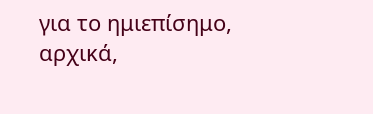για το ημιεπίσημο, αρχικά,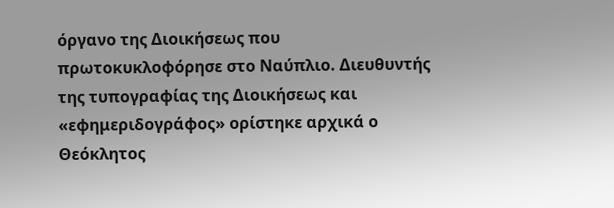όργανο της Διοικήσεως που πρωτοκυκλοφόρησε στο Ναύπλιο. Διευθυντής της τυπογραφίας της Διοικήσεως και «εφημεριδογράφος» ορίστηκε αρχικά ο Θεόκλητος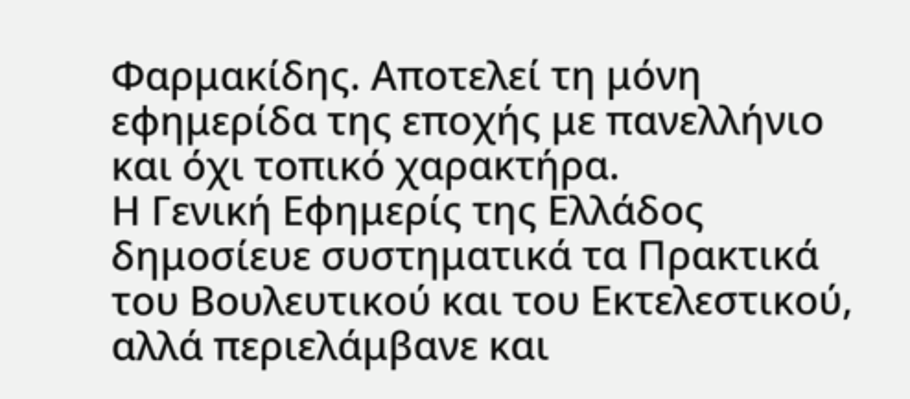Φαρμακίδης. Αποτελεί τη μόνη εφημερίδα της εποχής με πανελλήνιο και όχι τοπικό χαρακτήρα.
Η Γενική Εφημερίς της Ελλάδος δημοσίευε συστηματικά τα Πρακτικά του Βουλευτικού και του Εκτελεστικού, αλλά περιελάμβανε και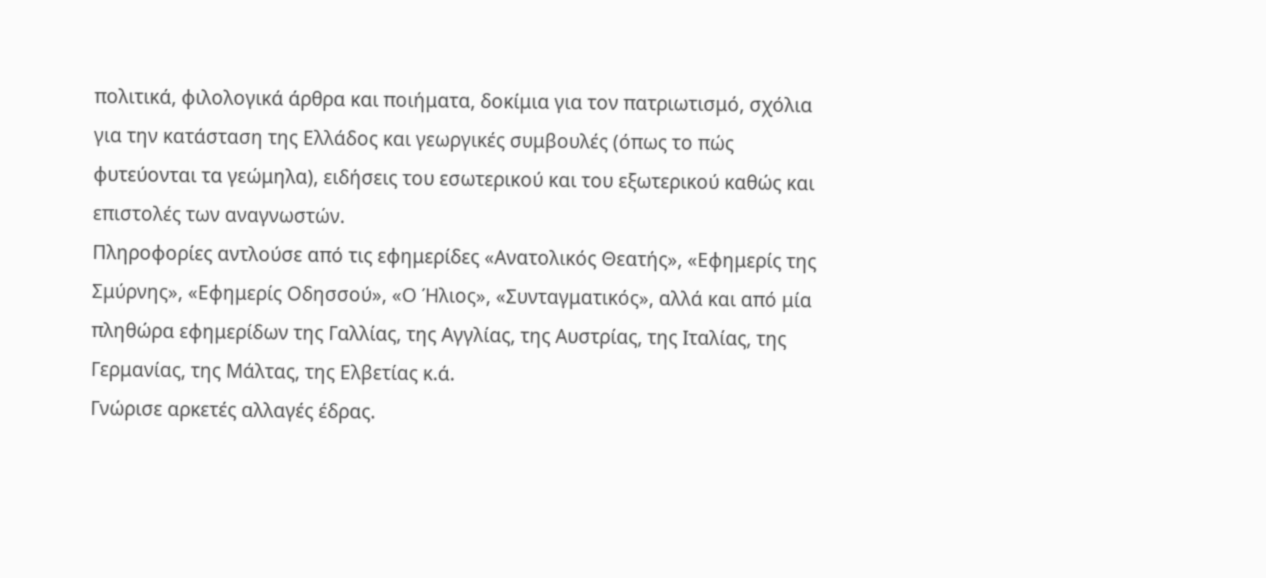πολιτικά, φιλολογικά άρθρα και ποιήματα, δοκίμια για τον πατριωτισμό, σχόλια για την κατάσταση της Ελλάδος και γεωργικές συμβουλές (όπως το πώς φυτεύονται τα γεώμηλα), ειδήσεις του εσωτερικού και του εξωτερικού καθώς και επιστολές των αναγνωστών.
Πληροφορίες αντλούσε από τις εφημερίδες «Ανατολικός Θεατής», «Εφημερίς της Σμύρνης», «Εφημερίς Οδησσού», «Ο Ήλιος», «Συνταγματικός», αλλά και από μία πληθώρα εφημερίδων της Γαλλίας, της Αγγλίας, της Αυστρίας, της Ιταλίας, της Γερμανίας, της Μάλτας, της Ελβετίας κ.ά.
Γνώρισε αρκετές αλλαγές έδρας.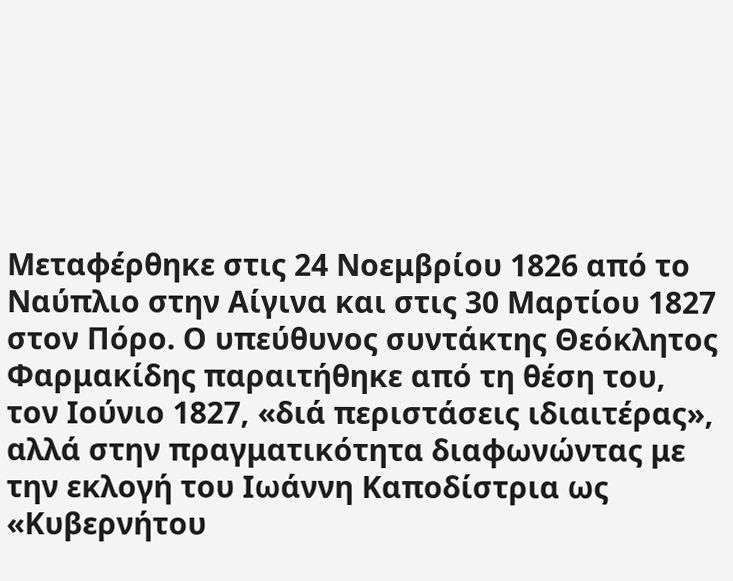Μεταφέρθηκε στις 24 Νοεμβρίου 1826 από το Ναύπλιο στην Αίγινα και στις 30 Μαρτίου 1827 στον Πόρο. Ο υπεύθυνος συντάκτης Θεόκλητος Φαρμακίδης παραιτήθηκε από τη θέση του, τον Ιούνιο 1827, «διά περιστάσεις ιδιαιτέρας», αλλά στην πραγματικότητα διαφωνώντας με την εκλογή του Ιωάννη Καποδίστρια ως «Κυβερνήτου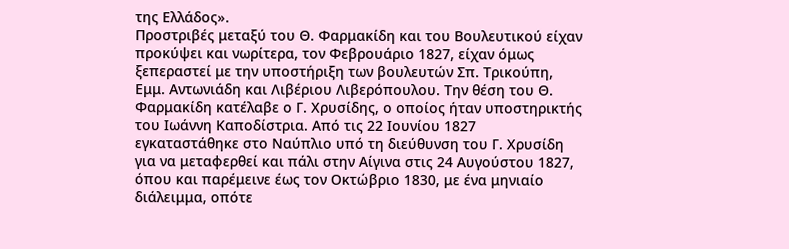της Ελλάδος».
Προστριβές μεταξύ του Θ. Φαρμακίδη και του Βουλευτικού είχαν προκύψει και νωρίτερα, τον Φεβρουάριο 1827, είχαν όμως ξεπεραστεί με την υποστήριξη των βουλευτών Σπ. Τρικούπη, Εμμ. Αντωνιάδη και Λιβέριου Λιβερόπουλου. Την θέση του Θ. Φαρμακίδη κατέλαβε ο Γ. Χρυσίδης, ο οποίος ήταν υποστηρικτής του Ιωάννη Καποδίστρια. Από τις 22 Ιουνίου 1827 εγκαταστάθηκε στο Ναύπλιο υπό τη διεύθυνση του Γ. Χρυσίδη για να μεταφερθεί και πάλι στην Αίγινα στις 24 Αυγούστου 1827, όπου και παρέμεινε έως τον Οκτώβριο 1830, με ένα μηνιαίο διάλειμμα, οπότε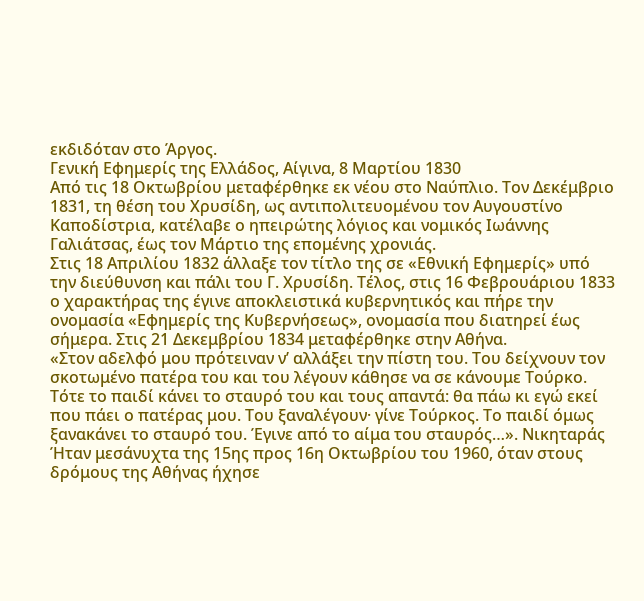εκδιδόταν στο Άργος.
Γενική Εφημερίς της Ελλάδος, Αίγινα, 8 Μαρτίου 1830
Από τις 18 Οκτωβρίου μεταφέρθηκε εκ νέου στο Ναύπλιο. Τον Δεκέμβριο 1831, τη θέση του Χρυσίδη, ως αντιπολιτευομένου τον Αυγουστίνο Καποδίστρια, κατέλαβε ο ηπειρώτης λόγιος και νομικός Ιωάννης Γαλιάτσας, έως τον Μάρτιο της επομένης χρονιάς.
Στις 18 Απριλίου 1832 άλλαξε τον τίτλο της σε «Εθνική Εφημερίς» υπό την διεύθυνση και πάλι του Γ. Χρυσίδη. Τέλος, στις 16 Φεβρουάριου 1833 ο χαρακτήρας της έγινε αποκλειστικά κυβερνητικός και πήρε την ονομασία «Εφημερίς της Κυβερνήσεως», ονομασία που διατηρεί έως σήμερα. Στις 21 Δεκεμβρίου 1834 μεταφέρθηκε στην Αθήνα.
«Στον αδελφό μου πρότειναν ν’ αλλάξει την πίστη του. Του δείχνουν τον σκοτωμένο πατέρα του και του λέγουν κάθησε να σε κάνουμε Τούρκο. Τότε το παιδί κάνει το σταυρό του και τους απαντά: θα πάω κι εγώ εκεί που πάει ο πατέρας μου. Του ξαναλέγουν· γίνε Τούρκος. Το παιδί όμως ξανακάνει το σταυρό του. Έγινε από το αίμα του σταυρός…». Νικηταράς
Ήταν μεσάνυχτα της 15ης προς 16η Οκτωβρίου του 1960, όταν στους δρόμους της Αθήνας ήχησε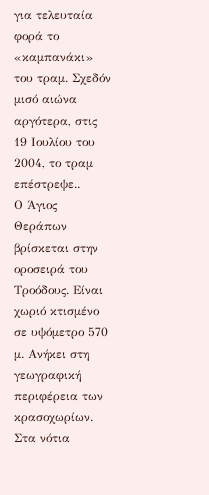για τελευταία φορά το «καμπανάκι» του τραμ. Σχεδόν μισό αιώνα αργότερα, στις 19 Ιουλίου του 2004, το τραμ επέστρεψε..
Ο Άγιος Θεράπων βρίσκεται στην οροσειρά του Τροόδους. Είναι χωριό κτισμένο σε υψόμετρο 570 μ. Ανήκει στη γεωγραφική περιφέρεια των κρασοχωρίων. Στα νότια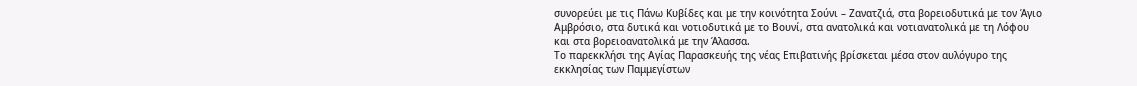συνορεύει με τις Πάνω Κυβίδες και με την κοινότητα Σούνι – Ζανατζιά, στα βορειοδυτικά με τον Άγιο Αμβρόσιο, στα δυτικά και νοτιοδυτικά με το Βουνί, στα ανατολικά και νοτιανατολικά με τη Λόφου και στα βορειοανατολικά με την Άλασσα.
Το παρεκκλήσι της Αγίας Παρασκευής της νέας Επιβατινής βρίσκεται μέσα στον αυλόγυρο της εκκλησίας των Παμμεγίστων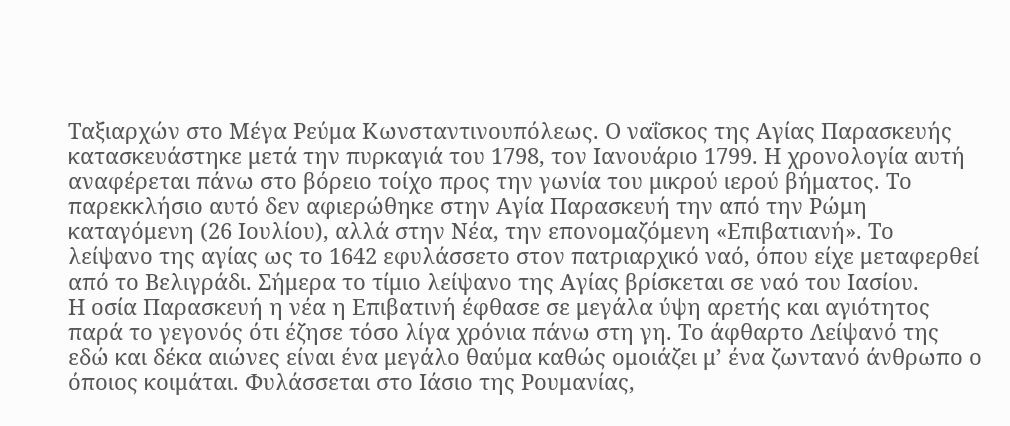Ταξιαρχών στο Μέγα Ρεύμα Κωνσταντινουπόλεως. Ο ναΐσκος της Αγίας Παρασκευής κατασκευάστηκε μετά την πυρκαγιά του 1798, τον Ιανουάριο 1799. Η χρονολογία αυτή αναφέρεται πάνω στο βόρειο τοίχο προς την γωνία του μικρού ιερού βήματος. Το παρεκκλήσιο αυτό δεν αφιερώθηκε στην Αγία Παρασκευή την από την Ρώμη καταγόμενη (26 Ιουλίου), αλλά στην Νέα, την επονομαζόμενη «Επιβατιανή». Το λείψανο της αγίας ως το 1642 εφυλάσσετο στον πατριαρχικό ναό, όπου είχε μεταφερθεί από το Βελιγράδι. Σήμερα το τίμιο λείψανο της Αγίας βρίσκεται σε ναό του Ιασίου.
Η οσία Παρασκευή η νέα η Επιβατινή έφθασε σε μεγάλα ύψη αρετής και αγιότητος παρά το γεγονός ότι έζησε τόσο λίγα χρόνια πάνω στη γη. Το άφθαρτο Λείψανό της εδώ και δέκα αιώνες είναι ένα μεγάλο θαύμα καθώς ομοιάζει μ’ ένα ζωντανό άνθρωπο ο όποιος κοιμάται. Φυλάσσεται στο Ιάσιο της Ρουμανίας,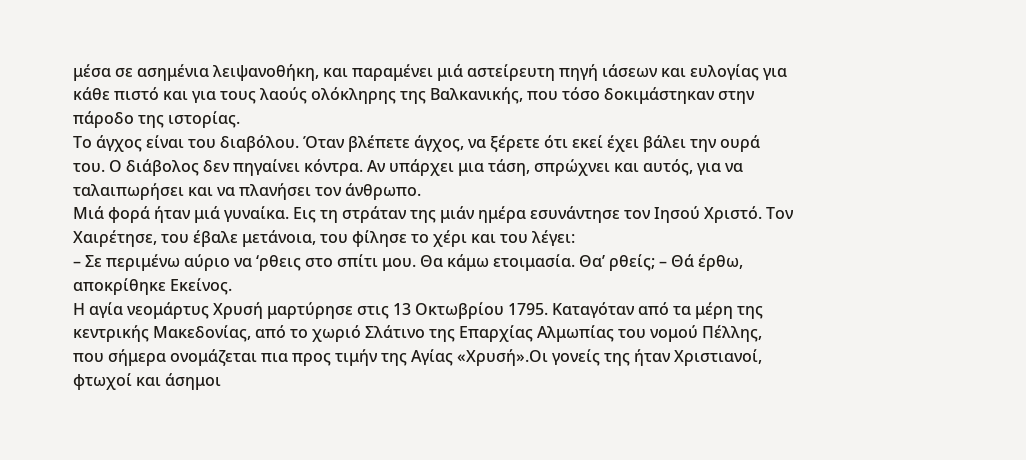μέσα σε ασημένια λειψανοθήκη, και παραμένει μιά αστείρευτη πηγή ιάσεων και ευλογίας για κάθε πιστό και για τους λαούς ολόκληρης της Βαλκανικής, που τόσο δοκιμάστηκαν στην πάροδο της ιστορίας.
Το άγχος είναι του διαβόλου. Όταν βλέπετε άγχος, να ξέρετε ότι εκεί έχει βάλει την ουρά του. Ο διάβολος δεν πηγαίνει κόντρα. Αν υπάρχει μια τάση, σπρώχνει και αυτός, για να ταλαιπωρήσει και να πλανήσει τον άνθρωπο.
Μιά φορά ήταν μιά γυναίκα. Εις τη στράταν της μιάν ημέρα εσυνάντησε τον Ιησού Χριστό. Τον Χαιρέτησε, του έβαλε μετάνοια, του φίλησε το χέρι και του λέγει:
– Σε περιμένω αύριο να ‘ρθεις στο σπίτι μου. Θα κάμω ετοιμασία. Θα’ ρθείς; – Θά έρθω, αποκρίθηκε Εκείνος.
Η αγία νεομάρτυς Χρυσή μαρτύρησε στις 13 Οκτωβρίου 1795. Καταγόταν από τα μέρη της κεντρικής Μακεδονίας, από το χωριό Σλάτινο της Επαρχίας Αλμωπίας του νομού Πέλλης, που σήμερα ονομάζεται πια προς τιμήν της Αγίας «Χρυσή».Οι γονείς της ήταν Χριστιανοί, φτωχοί και άσημοι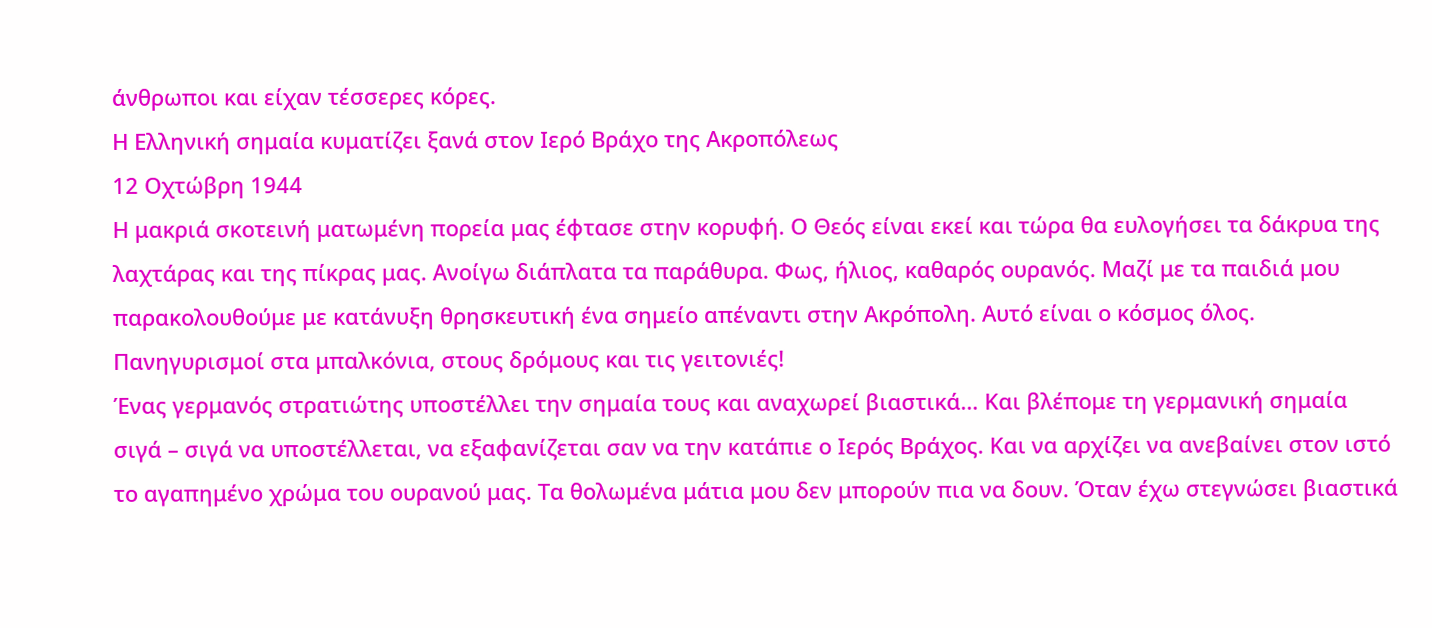άνθρωποι και είχαν τέσσερες κόρες.
Η Ελληνική σημαία κυματίζει ξανά στον Ιερό Βράχο της Ακροπόλεως
12 Οχτώβρη 1944
Η μακριά σκοτεινή ματωμένη πορεία μας έφτασε στην κορυφή. Ο Θεός είναι εκεί και τώρα θα ευλογήσει τα δάκρυα της λαχτάρας και της πίκρας μας. Ανοίγω διάπλατα τα παράθυρα. Φως, ήλιος, καθαρός ουρανός. Μαζί με τα παιδιά μου παρακολουθούμε με κατάνυξη θρησκευτική ένα σημείο απέναντι στην Ακρόπολη. Αυτό είναι ο κόσμος όλος.
Πανηγυρισμοί στα μπαλκόνια, στους δρόμους και τις γειτονιές!
Ένας γερμανός στρατιώτης υποστέλλει την σημαία τους και αναχωρεί βιαστικά… Και βλέπομε τη γερμανική σημαία σιγά – σιγά να υποστέλλεται, να εξαφανίζεται σαν να την κατάπιε ο Ιερός Βράχος. Και να αρχίζει να ανεβαίνει στον ιστό το αγαπημένο χρώμα του ουρανού μας. Τα θολωμένα μάτια μου δεν μπορούν πια να δουν. Όταν έχω στεγνώσει βιαστικά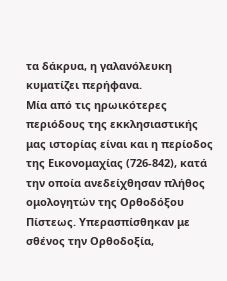τα δάκρυα, η γαλανόλευκη κυματίζει περήφανα.
Μία από τις ηρωικότερες περιόδους της εκκλησιαστικής μας ιστορίας είναι και η περίοδος της Εικονομαχίας (726-842), κατά την οποία ανεδείχθησαν πλήθος ομολογητών της Ορθοδόξου Πίστεως. Υπερασπίσθηκαν με σθένος την Ορθοδοξία,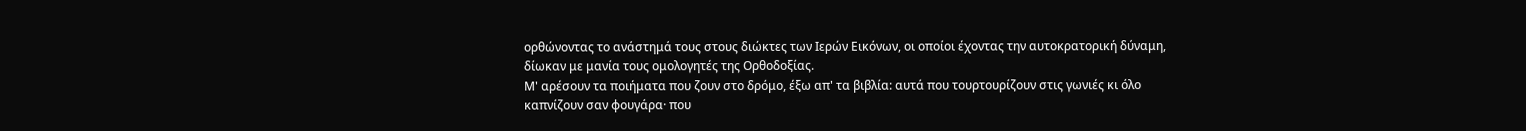ορθώνοντας το ανάστημά τους στους διώκτες των Ιερών Εικόνων, οι οποίοι έχοντας την αυτοκρατορική δύναμη, δίωκαν με μανία τους ομολογητές της Ορθοδοξίας.
Μ' αρέσουν τα ποιήματα που ζουν στο δρόμο, έξω απ' τα βιβλία: αυτά που τουρτουρίζουν στις γωνιές κι όλο καπνίζουν σαν φουγάρα· που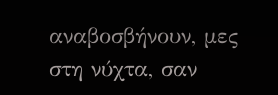αναβοσβήνουν, μες στη νύχτα, σαν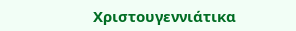Χριστουγεννιάτικα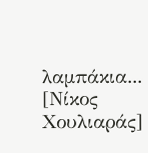λαμπάκια... [Νίκος Χουλιαράς]